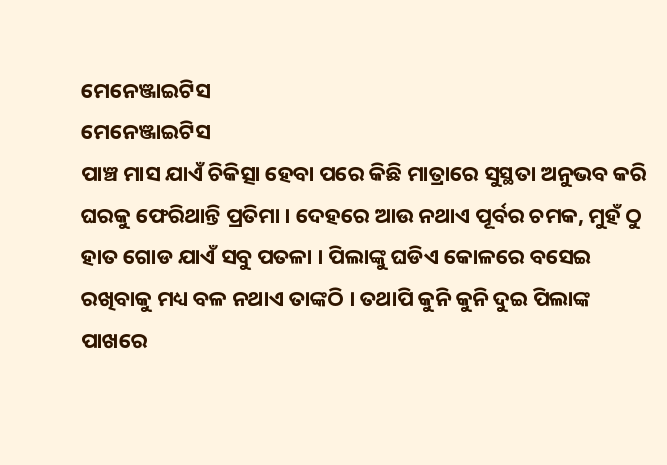ମେନେଞ୍ଜାଇଟିସ
ମେନେଞ୍ଜାଇଟିସ
ପାଞ୍ଚ ମାସ ଯାଏଁ ଚିକିତ୍ସା ହେବା ପରେ କିଛି ମାତ୍ରାରେ ସୁସ୍ଥତା ଅନୁଭବ କରି ଘରକୁ ଫେରିଥାନ୍ତି ପ୍ରତିମା । ଦେହରେ ଆଉ ନଥାଏ ପୂର୍ବର ଚମକ, ମୁହଁ ଠୁ ହାତ ଗୋଡ ଯାଏଁ ସବୁ ପତଳା । ପିଲାଙ୍କୁ ଘଡିଏ କୋଳରେ ବସେଇ ରଖିବାକୁ ମଧ୍ୟ ବଳ ନଥାଏ ତାଙ୍କଠି । ତଥାପି କୁନି କୁନି ଦୁଇ ପିଲାଙ୍କ ପାଖରେ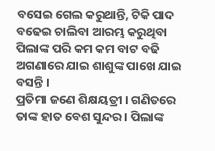ବସେଇ ଗେଲ କରୁଥାନ୍ତି, ଟିକି ପାଦ ବଢେଇ ଚାଲିବା ଆରମ୍ଭ କରୁଥିବା ପିଲାଙ୍କ ପରି କମ କମ ବାଟ ବଢି ଅଗଣାରେ ଯାଇ ଶାଶୁଙ୍କ ପାଖେ ଯାଇ ବସନ୍ତି ।
ପ୍ରତିମା ଜଣେ ଶିକ୍ଷୟତ୍ରୀ । ଗଣିତରେ ତାଙ୍କ ହାତ ବେଶ ସୁନ୍ଦର । ପିଲାଙ୍କ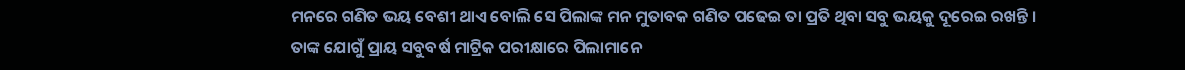ମନରେ ଗଣିତ ଭୟ ବେଶୀ ଥାଏ ବୋଲି ସେ ପିଲାଙ୍କ ମନ ମୁତାବକ ଗଣିତ ପଢେଇ ତା ପ୍ରତି ଥିବା ସବୁ ଭୟକୁ ଦୂରେଇ ରଖନ୍ତି । ତାଙ୍କ ଯୋଗୁଁ ପ୍ରାୟ ସବୁବର୍ଷ ମାଟ୍ରିକ ପରୀକ୍ଷାରେ ପିଲାମାନେ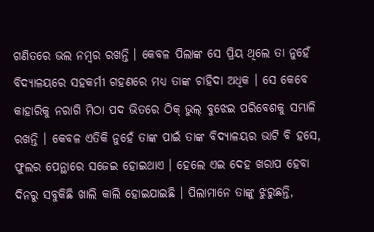ଗଣିତରେ ଭଲ ନମ୍ବର ରଖନ୍ତି । କେବଳ ପିଲାଙ୍କ ସେ ପ୍ରିୟ ଥିଲେ ତା ନୁହେଁ ବିଦ୍ୟାଳୟରେ ସହକର୍ମୀ ଗହଣରେ ମଧ୍ୟ ତାଙ୍କ ଚାହିଦା ଅଧିକ । ସେ କେବେ କାହାରିକୁ ନରାଗି ମିଠା ପଦ ଭିତରେ ଠିକ୍ ଭୁଲ୍ ବୁଝେଇ ପରିବେଶକୁ ସମ୍ଭାଳି ରଖନ୍ତି । କେବଳ ଏତିକି ନୁହେଁ ତାଙ୍କ ପାଇଁ ତାଙ୍କ ବିଦ୍ୟାଳୟର ଭାଟି ବି ହସେ, ଫୁଲର ପେନ୍ଥାରେ ସଜେଇ ହୋଇଥାଏ । ହେଲେ ଏଇ ଦେହ ଖରାପ ହେବା ଦିନରୁ ସବୁକିଛି ଖାଲି କାଲି ହୋଇଯାଇଛି । ପିଲାମାନେ ତାଙ୍କୁ ଝୁରୁଛନ୍ତି,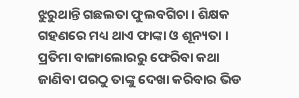ଝୁରୁଥାନ୍ତି ଗଛଲତା ଫୁଲବଗିଚା । ଶିକ୍ଷକ ଗହଣରେ ମଧ୍ୟ ଥାଏ ଫାଙ୍କା ଓ ଶୂନ୍ୟତା ।
ପ୍ରତିମା ବାଙ୍ଗାଲୋରରୁ ଫେରିବା କଥା ଜାଣିବା ପରଠୁ ତାଙ୍କୁ ଦେଖା କରିବାର ଭିଡ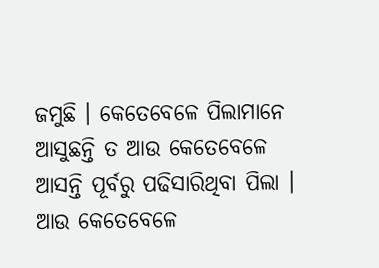ଜମୁଛି । କେତେବେଳେ ପିଲାମାନେ ଆସୁଛନ୍ତି ତ ଆଉ କେତେବେଳେ ଆସନ୍ତି ପୂର୍ବରୁ ପଢିସାରିଥିବା ପିଲା । ଆଉ କେତେବେଳେ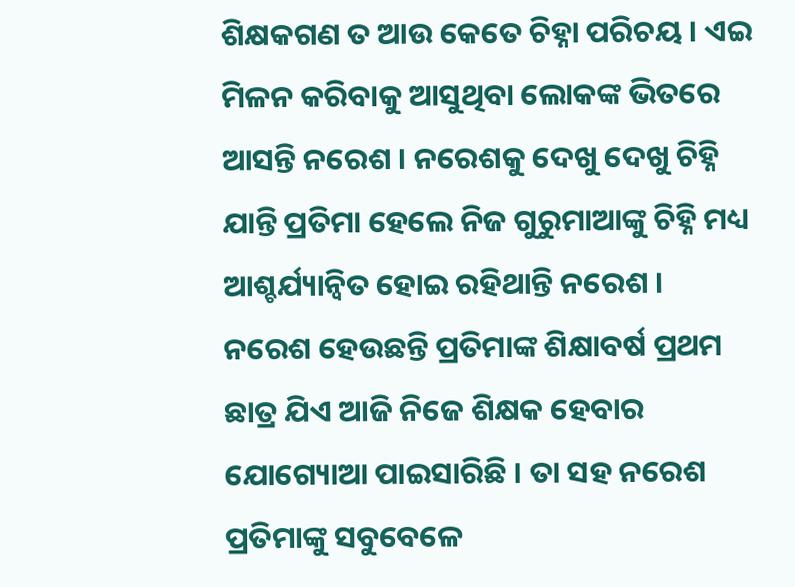ଶିକ୍ଷକଗଣ ତ ଆଉ କେତେ ଚିହ୍ନା ପରିଚୟ । ଏଇ ମିଳନ କରିବାକୁ ଆସୁଥିବା ଲୋକଙ୍କ ଭିତରେ ଆସନ୍ତି ନରେଶ । ନରେଶକୁ ଦେଖୁ ଦେଖୁ ଚିହ୍ନି ଯାନ୍ତି ପ୍ରତିମା ହେଲେ ନିଜ ଗୁରୁମାଆଙ୍କୁ ଚିହ୍ନି ମଧ୍ୟ ଆଶ୍ଚର୍ଯ୍ୟାନ୍ବିତ ହୋଇ ରହିଥାନ୍ତି ନରେଶ । ନରେଶ ହେଉଛନ୍ତି ପ୍ରତିମାଙ୍କ ଶିକ୍ଷାବର୍ଷ ପ୍ରଥମ ଛାତ୍ର ଯିଏ ଆଜି ନିଜେ ଶିକ୍ଷକ ହେବାର ଯୋଗ୍ୟୋଆ ପାଇସାରିଛି । ତା ସହ ନରେଶ ପ୍ରତିମାଙ୍କୁ ସବୁବେଳେ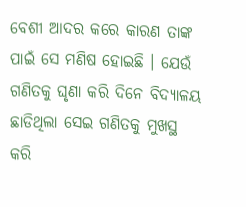ବେଶୀ ଆଦର କରେ କାରଣ ତାଙ୍କ ପାଇଁ ସେ ମଣିଷ ହୋଇଛି । ଯେଉଁ ଗଣିତକୁ ଘୃଣା କରି ଦିନେ ବିଦ୍ୟାଳୟ ଛାଡିଥିଲା ସେଇ ଗଣିତକୁ ମୁଖସ୍ଥ କରି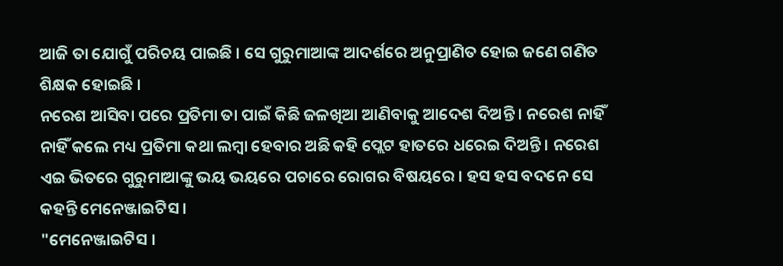ଆଜି ତା ଯୋଗୁଁ ପରିଚୟ ପାଇଛି । ସେ ଗୁରୁମାଆଙ୍କ ଆଦର୍ଶରେ ଅନୁପ୍ରାଣିତ ହୋଇ ଜଣେ ଗଣିତ ଶିକ୍ଷକ ହୋଇଛି ।
ନରେଶ ଆସିବା ପରେ ପ୍ରତିମା ତା ପାଇଁ କିଛି ଜଳଖିଆ ଆଣିବାକୁ ଆଦେଶ ଦିଅନ୍ତି । ନରେଶ ନାହିଁ ନାହିଁ କଲେ ମଧ୍ୟ ପ୍ରତିମା କଥା ଲମ୍ବା ହେବାର ଅଛି କହି ପ୍ଲେଟ ହାତରେ ଧରେଇ ଦିଅନ୍ତି । ନରେଶ ଏଇ ଭିତରେ ଗୁରୁମାଆଙ୍କୁ ଭୟ ଭୟରେ ପଚାରେ ରୋଗର ବିଷୟରେ । ହସ ହସ ବଦନେ ସେ କହନ୍ତି ମେନେଞ୍ଜାଇଟିସ ।
"ମେନେଞ୍ଜାଇଟିସ ।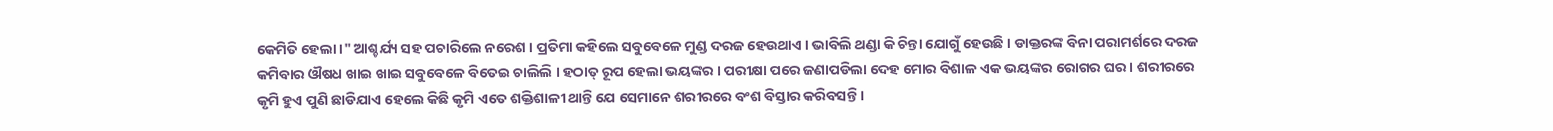କେମିତି ହେଲା ।" ଆଶ୍ଚର୍ଯ୍ୟ ସହ ପଚାରିଲେ ନରେଶ । ପ୍ରତିମା କହିଲେ ସବୁବେଳେ ମୁଣ୍ଡ ଦରଜ ହେଉଥାଏ । ଭାବିଲି ଥଣ୍ଡା କି ଚିନ୍ତା ଯୋଗୁଁ ହେଉଛି । ଡାକ୍ତରଙ୍କ ବିନା ପରାମର୍ଶରେ ଦରଜ କମିବାର ଔଷଧ ଖାଇ ଖାଇ ସବୁବେଳେ ବିତେଇ ଚାଲିଲି । ହଠାତ୍ ରୂପ ହେଲା ଭୟଙ୍କର । ପରୀକ୍ଷା ପରେ ଜଣାପଡିଲା ଦେହ ମୋର ବିଶାଳ ଏକ ଭୟଙ୍କର ରୋଗର ଘର । ଶରୀରରେ କୃମି ହୁଏ ପୁଣି ଛାଡିଯାଏ ହେଲେ କିଛି କୃମି ଏତେ ଶକ୍ତିଶାଳୀ ଥାନ୍ତି ଯେ ସେମାନେ ଶରୀରରେ ବଂଶ ବିସ୍ତାର କରିବସନ୍ତି ।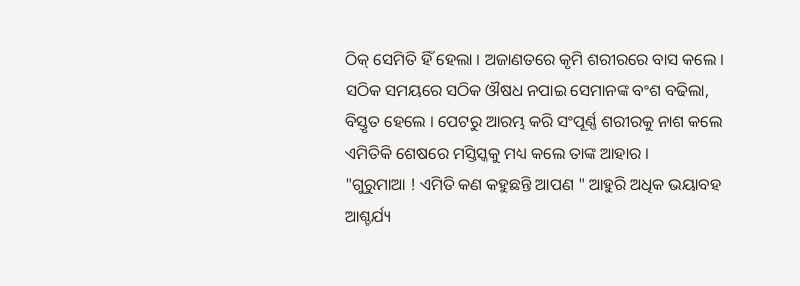ଠିକ୍ ସେମିତି ହିଁ ହେଲା । ଅଜାଣତରେ କୃମି ଶରୀରରେ ବାସ କଲେ । ସଠିକ ସମୟରେ ସଠିକ ଔଷଧ ନପାଇ ସେମାନଙ୍କ ବଂଶ ବଢିଲା, ବିସ୍ତୃତ ହେଲେ । ପେଟରୁ ଆରମ୍ଭ କରି ସଂପୂର୍ଣ୍ଣ ଶରୀରକୁ ନାଶ କଲେ ଏମିତିକି ଶେଷରେ ମସ୍ତିସ୍କକୁ ମଧ୍ୟ କଲେ ତାଙ୍କ ଆହାର ।
"ଗୁରୁମାଆ ! ଏମିତି କଣ କହୁଛନ୍ତି ଆପଣ " ଆହୁରି ଅଧିକ ଭୟାବହ ଆଶ୍ଚର୍ଯ୍ୟ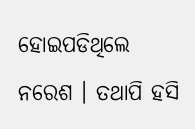ହୋଇପଡିଥିଲେ ନରେଶ । ତଥାପି ହସି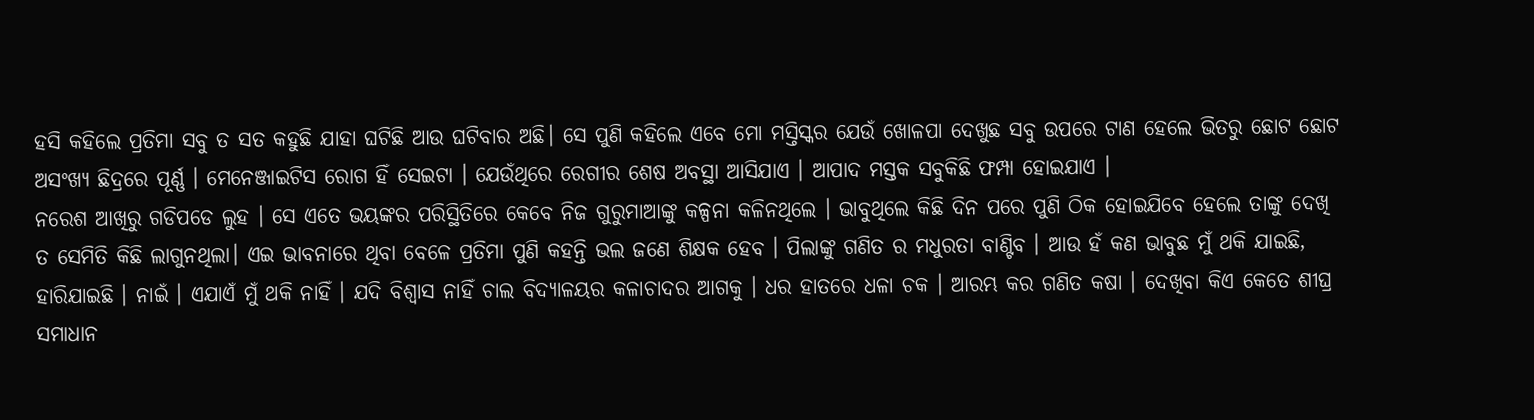ହସି କହିଲେ ପ୍ରତିମା ସବୁ ତ ସତ କହୁଛି ଯାହା ଘଟିଛି ଆଉ ଘଟିବାର ଅଛି। ସେ ପୁଣି କହିଲେ ଏବେ ମୋ ମସ୍ତିସ୍କର ଯେଉଁ ଖୋଳପା ଦେଖୁଛ ସବୁ ଉପରେ ଟାଣ ହେଲେ ଭିତରୁ ଛୋଟ ଛୋଟ ଅସଂଖ୍ୟ ଛିଦ୍ରରେ ପୂର୍ଣ୍ଣ । ମେନେଞ୍ଜାଇଟିସ ରୋଗ ହିଁ ସେଇଟା । ଯେଉଁଥିରେ ରେଗୀର ଶେଷ ଅବସ୍ଥା ଆସିଯାଏ । ଆପାଦ ମସ୍ତକ ସବୁକିଛି ଫମ୍ପା ହୋଇଯାଏ ।
ନରେଶ ଆଖିରୁ ଗଡିପଡେ ଲୁହ । ସେ ଏତେ ଭୟଙ୍କର ପରିସ୍ଥିତିରେ କେବେ ନିଜ ଗୁରୁମାଆଙ୍କୁ କଳ୍ପନା କଳିନଥିଲେ । ଭାବୁଥିଲେ କିଛି ଦିନ ପରେ ପୁଣି ଠିକ ହୋଇଯିବେ ହେଲେ ତାଙ୍କୁ ଦେଖି ତ ସେମିତି କିଛି ଲାଗୁନଥିଲା। ଏଇ ଭାବନାରେ ଥିବା ବେଳେ ପ୍ରତିମା ପୁଣି କହନ୍ତି ଭଲ ଜଣେ ଶିକ୍ଷକ ହେବ । ପିଲାଙ୍କୁ ଗଣିତ ର ମଧୁରତା ବାଣ୍ଟିବ । ଆଉ ହଁ କଣ ଭାବୁଛ ମୁଁ ଥକି ଯାଇଛି, ହାରିଯାଇଛି । ନାଇଁ । ଏଯାଏଁ ମୁଁ ଥକି ନାହିଁ । ଯଦି ବିଶ୍ଵାସ ନାହିଁ ଚାଲ ବିଦ୍ୟାଳୟର କଳାଚାଦର ଆଗକୁ । ଧର ହାତରେ ଧଳା ଚକ । ଆରମ୍ଭ କର ଗଣିତ କଷା । ଦେଖିବା କିଏ କେତେ ଶୀଘ୍ର ସମାଧାନ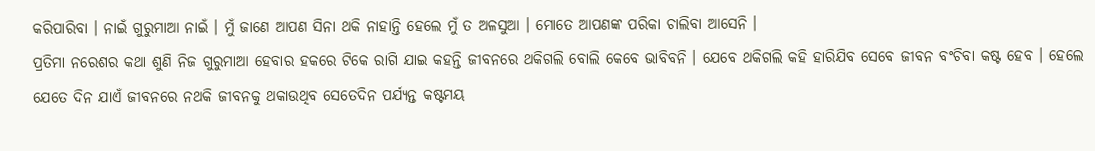କରିପାରିବା । ନାଇଁ ଗୁରୁମାଆ ନାଇଁ । ମୁଁ ଜାଣେ ଆପଣ ସିନା ଥକି ନାହାନ୍ତି ହେଲେ ମୁଁ ତ ଅଳସୁଆ । ମୋତେ ଆପଣଙ୍କ ପରିକା ଚାଲିବା ଆସେନି ।
ପ୍ରତିମା ନରେଶର କଥା ଶୁଣି ନିଜ ଗୁରୁମାଆ ହେବାର ହକରେ ଟିକେ ରାଗି ଯାଇ କହନ୍ତି ଜୀବନରେ ଥକିଗଲି ବୋଲି କେବେ ଭାବିବନି । ଯେବେ ଥକିଗଲି କହି ହାରିଯିବ ସେବେ ଜୀବନ ବଂଚିବା କଷ୍ଟ ହେବ । ହେଲେ ଯେତେ ଦିନ ଯାଏଁ ଜୀବନରେ ନଥକି ଜୀବନକୁ ଥକାଉଥିବ ସେତେଦିନ ପର୍ଯ୍ୟନ୍ତ କଷ୍ଟମୟ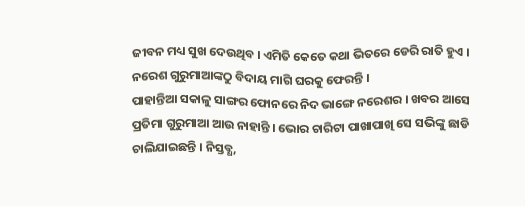ଜୀବନ ମଧ୍ୟ ସୁଖ ଦେଉଥିବ । ଏମିତି କେତେ କଥା ଭିତରେ ଡେରି ରାତି ହୁଏ । ନରେଶ ଗୁରୁମାଆଙ୍କଠୁ ବିଦାୟ ମାଗି ଘରକୁ ଫେରନ୍ତି ।
ପାହାନ୍ତିଆ ସକାଳୁ ସାଙ୍ଗର ଫୋନରେ ନିଦ ଭାଙ୍ଗେ ନରେଶର । ଖବର ଆସେ ପ୍ରତିମା ଗୁରୁମାଆ ଆଉ ନାହାନ୍ତି । ଭୋର ଚାରିଟା ପାଖାପାଖି ସେ ସଭିଙ୍କୁ ଛାଡି ଚାଲିଯାଇଛନ୍ତି । ନିସ୍ତବ୍ଧ,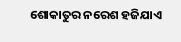ଶୋକାତୁର ନରେଶ ହଜିଯାଏ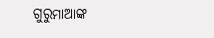ଗୁରୁମାଆଙ୍କ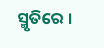ସ୍ମୃତିରେ ।